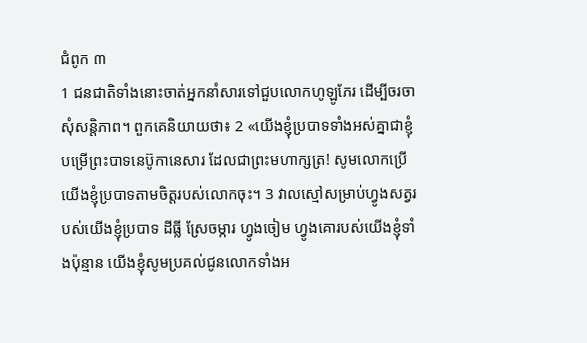ជំពូក ៣
1 ជនជាតិទាំងនោះចាត់អ្នកនាំសារទៅជួបលោកហូឡូភែរ ដើម្បីចរចាសុំសន្តិភាព។ ពួកគេនិយាយថា៖ 2 «យើងខ្ញុំប្របាទទាំងអស់គ្នាជាខ្ញុំបម្រើព្រះបាទនេប៊ូកានេសារ ដែលជាព្រះមហាក្សត្រ! សូមលោកប្រើយើងខ្ញុំប្របាទតាមចិត្តរបស់លោកចុះ។ 3 វាលស្មៅសម្រាប់ហ្វូងសត្វរបស់យើងខ្ញុំប្របាទ ដីធ្លី ស្រែចម្ការ ហ្វូងចៀម ហ្វូងគោរបស់យើងខ្ញុំទាំងប៉ុន្មាន យើងខ្ញុំសូមប្រគល់ជូនលោកទាំងអ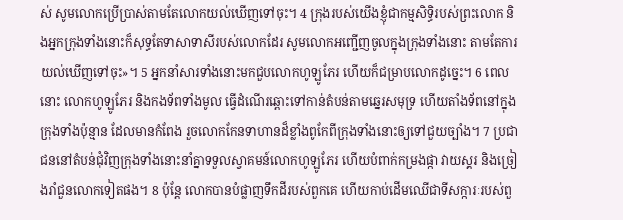ស់ សូមលោកប្រើប្រាស់តាមតែលោកយល់ឃើញទៅចុះ។ 4 ក្រុងរបស់យើងខ្ញុំជាកម្មសិទ្ធិរបស់ព្រះលោក និងអ្នកក្រុងទាំងនោះក៏សុទ្ធតែទាសាទាសីរបស់លោកដែរ សូមលោកអញ្ជើញចូលក្នុងក្រុងទាំងនោះ តាមតែការយល់ឃើញទៅចុះ»។ 5 អ្នកនាំសារទាំងនោះមកជួបលោកហូឡូភែរ ហើយក៏ជម្រាបលោកដូច្នេះ។ 6 ពេលនោះ លោកហូឡូភែរ និងកងទ័ពទាំងមូល ធ្វើដំណើរឆ្ពោះទៅកាន់តំបន់តាមឆ្នេរសមុទ្រ ហើយតាំងទ័ពនៅក្នុងក្រុងទាំងប៉ុន្មាន ដែលមានកំពែង រួចលោកកែនទាហានដ៏ខ្លាំងពូកែពីក្រុងទាំងនោះឲ្យទៅជួយច្បាំង។ 7 ប្រជាជននៅតំបន់ជុំវិញក្រុងទាំងនោះនាំគ្នាទទួលស្វាគមន៍លោកហូឡូភែរ ហើយបំពាក់កម្រងផ្កា វាយស្គរ និងច្រៀងរាំជួនលោកទៀតផង។ 8 ប៉ុន្តែ លោកបានបំផ្លាញទឹកដីរបស់ពួកគេ ហើយកាប់ដើមឈើជាទីសក្ការៈរបស់ពួ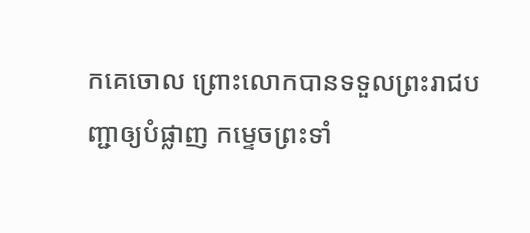កគេចោល ព្រោះលោកបានទទួលព្រះរាជបញ្ជាឲ្យបំផ្លាញ កម្ទេចព្រះទាំ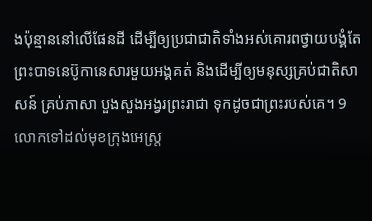ងប៉ុន្មាននៅលើផែនដី ដើម្បីឲ្យប្រជាជាតិទាំងអស់គោរពថ្វាយបង្គំតែព្រះបាទនេប៊ូកានេសារមួយអង្គគត់ និងដើម្បីឲ្យមនុស្សគ្រប់ជាតិសាសន៍ គ្រប់ភាសា បួងសួងអង្វរព្រះរាជា ទុកដូចជាព្រះរបស់គេ។ 9 លោកទៅដល់មុខក្រុងអេស្រ្ត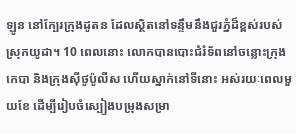ឡូន នៅក្បែរក្រុងដូតន ដែលស្ថិតនៅទន្ទឹមនឹងជួរភ្នំដ៏ខ្ពស់របស់ស្រុកយូដា។ 10 ពេលនោះ លោកបានបោះជំរំទ័ពនៅចន្លោះក្រុងកេបា និងក្រុងស៊ីថូប៉ូលីស ហើយស្នាក់នៅទីនោះ អស់រយៈពេលមួយខែ ដើម្បីរៀបចំស្បៀងបម្រុងសម្រា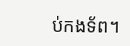ប់កងទ័ព។